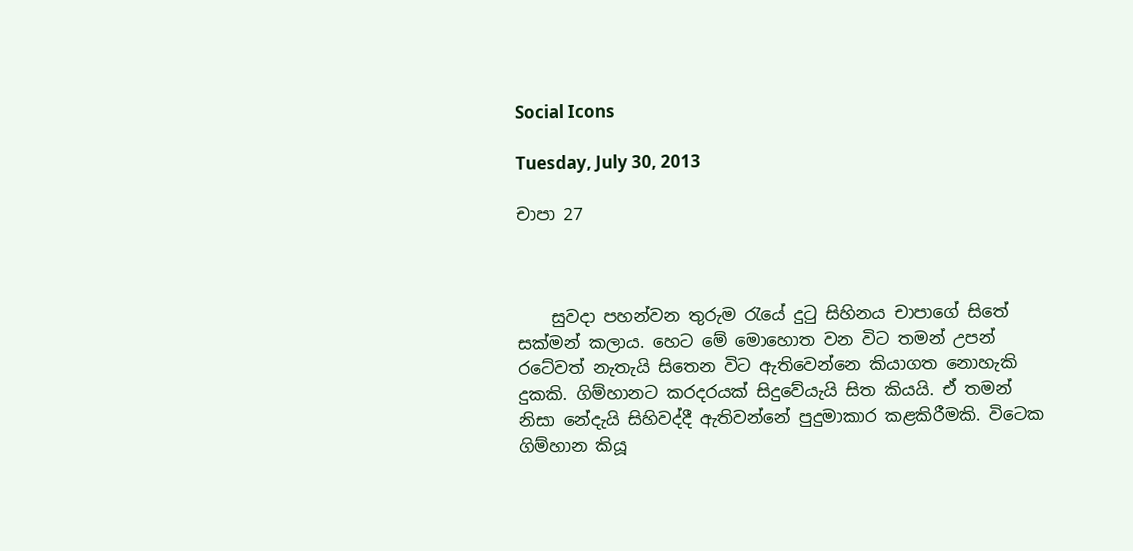Social Icons

Tuesday, July 30, 2013

චාපා 27



    සුවදා පහන්වන තුරුම රැයේ දුටු සිහිනය චාපාගේ සිතේ සක්මන් කලාය. හෙට මේ මොහොත වන විට තමන් උපන් රටේවත් නැතැයි සිතෙන විට ඇතිවෙන්නෙ කියාගත නොහැකි දුකකි. ගිම්හානට කරදරයක් සිදුවේයැයි සිත කියයි. ඒ තමන් නිසා නේදැයි සිහිවද්දී ඇතිවන්නේ පුදුමාකාර කළකිරීමකි. විටෙක ගිම්හාන කියූ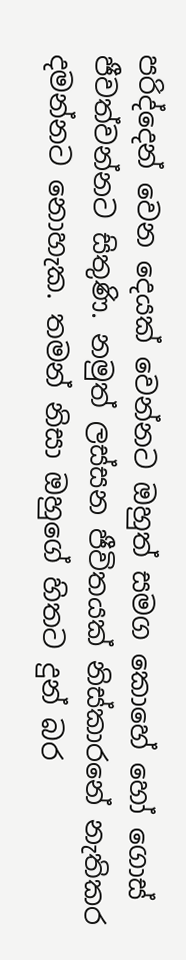පරිද්දෙන් වෙන දෙයක් වෙන්නට ඔහුත් සමග කොහේ හෝ ගොස් ජීවත්වන්නට සිතුණි. නමුත් ලස්සන ජීවිතයක් නිස්කාරනේ නැතිකර දමන්නට නොහැක. තමන් නිසා ඔහුගේ හිතට දුන් බර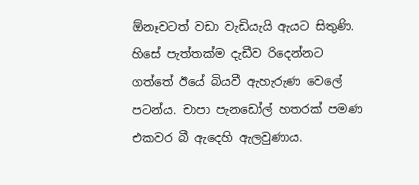ඕනෑවටත් වඩා වැඩියැයි ඇයට සිතුණි. හිසේ පැත්තක්ම දැඩීව රිදෙන්නට ගත්තේ ඊයේ බියවී ඇහැරුණ වෙලේ පටන්ය. චාපා පැනඩෝල් හතරක් පමණ එකවර බී ඇදෙහි ඇලවුණාය.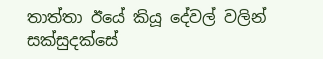තාත්තා ඊයේ කියූ දේවල් වලින් සක්සුදක්සේ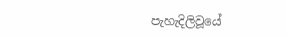පැහැදිලිවූයේ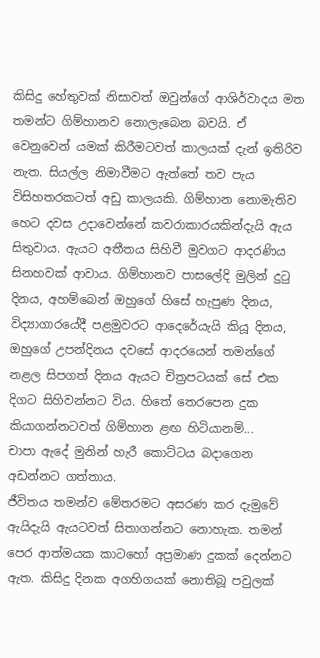කිසිදු හේතුවක් නිසාවත් ඔවුන්ගේ ආශිර්වාදය මත තමන්ට ගිම්හානව නොලැබෙන බවයි. ඒ වෙනුවෙන් යමක් කිරීමටවත් කාලයක් දැන් ඉතිරිව නැත. සියල්ල නිමාවීමට ඇත්තේ තව පැය විසිහතරකටත් අඩු කාලයකි. ගිම්හාන නොමැතිව හෙට දවස උදාවෙන්නේ කවරාකාරයකින්දැයි ඇය සිතුවාය. ඇයට අතීතය සිහිවී මුවගට ආදරණිය සිනහවක් ආවාය. ගිම්හානව පාසලේදි මුලින් දුටු දිනය, අහම්බෙන් ඔහුගේ හිසේ හැපුණ දිනය, විද්‍යාගාරයේදී පළමුවරට ආදෙරේයැයි කියූ දිනය, ඔහුගේ උපන්දිනය දවසේ ආදරයෙන් තමන්ගේ නළල සිපගත් දිනය ඇයට චිත්‍රපටයක් සේ එක දිගට සිහිවන්නට විය. හිතේ තෙරපෙන දුක කියාගන්නටවත් ගිම්හාන ළඟ හිටියානම්...
චාපා ඇදේ මුනින් හැරී කොට්ටය බදාගෙන අඩන්නට ගත්තාය.
ජීවිතය තමන්ව මේතරමට අසරණ කර දැමුවේ ඇයිදැයි ඇයටවත් සිතාගන්නට නොහැක. තමන් පෙර ආත්මයක කාටහෝ අප්‍රමාණ දුකක් දෙන්නට ඇත. කිසිදු දිනක අගහිගයක් නොතිබූ පවුලක්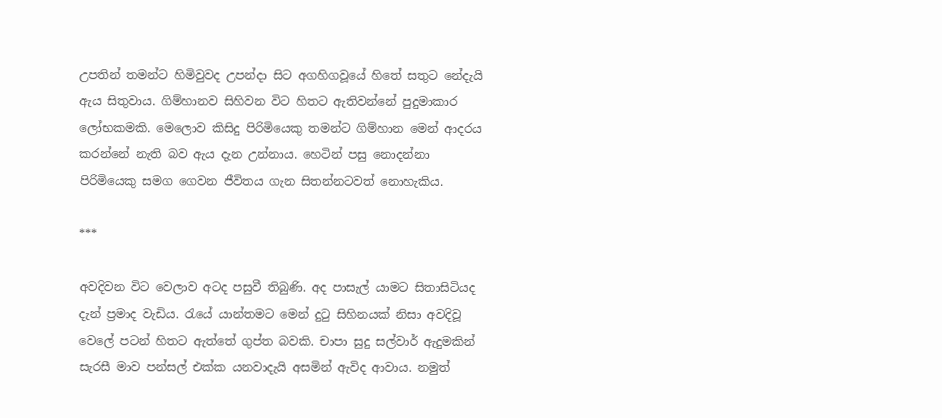උපතින් තමන්ට හිමිවුවද උපන්දා සිට අගහිගවූයේ හිතේ සතුට නේදැයි ඇය සිතුවාය. ගිම්හානව සිහිවන විට හිතට ඇතිවන්නේ පුදුමාකාර ලෝභකමකි. මෙලොව කිසිදු පිරිමියෙකු තමන්ට ගිම්හාන මෙන් ආදරය කරන්නේ නැති බව ඇය දැන උන්නාය. හෙටින් පසු නොදන්නා පිරිමියෙකු සමග ගෙවන ජීවිතය ගැන සිතන්නටවත් නොහැකිය.

***

අවදිවන විට වෙලාව අටද පසුවී තිබුණි. අද පාසැල් යාමට සිතාසිටියද දැන් ප්‍රමාද වැඩිය. රැයේ යාන්තමට මෙන් දුටු සිහිනයක් නිසා අවදිවූ වෙලේ පටන් හිතට ඇත්තේ ගුප්ත බවකි. චාපා සුදු සල්වාර් ඇදුමකින් සැරසී මාව පන්සල් එක්ක යනවාදැයි අසමින් ඇවිද ආවාය. නමුත්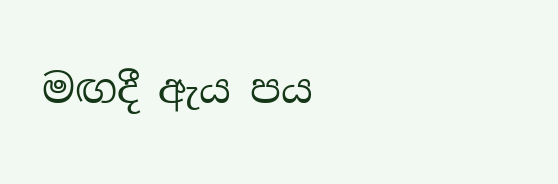මඟදී ඇය පය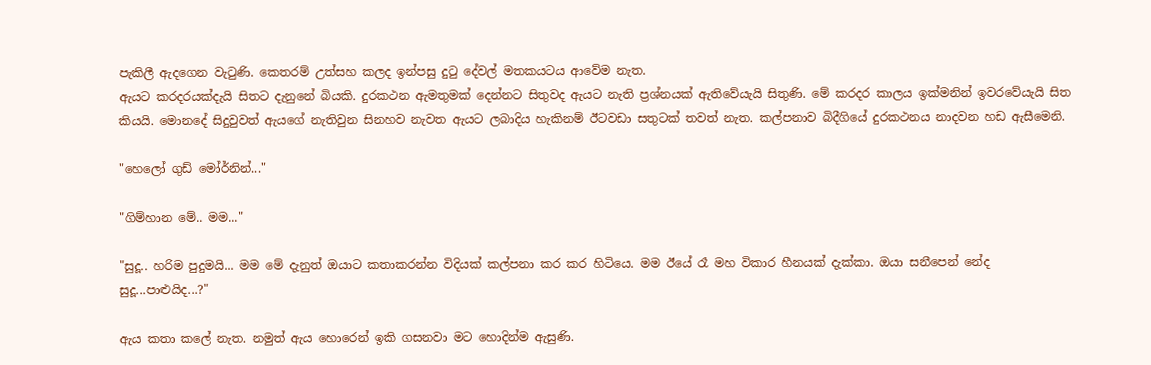පැකිලී ඇදගෙන වැටුණි. කෙතරම් උත්සහ කලද ඉන්පසු දුටු දේවල් මතකයටය ආවේම නැත.
ඇයට කරදරයක්දැයි සිතට දැනුනේ බියකි. දුරකථන ඇමතුමක් දෙන්නට සිතුවද ඇයට නැති ප්‍රශ්නයක් ඇතිවේයැයි සිතුණි. මේ කරදර කාලය ඉක්මනින් ඉවරවේයැයි සිත කියයි. මොනදේ සිදුවුවත් ඇයගේ නැතිවුන සිනහව නැවත ඇයට ලබාදිය හැකිනම් ඊටවඩා සතුටක් තවත් නැත. කල්පනාව බිදීගියේ දුරකථනය නාදවන හඩ ඇසීමෙනි.

"හෙලෝ ගුඩ් මෝර්නින්..."

"ගිම්හාන මේ.. මම..."

"සුදූ.. හරිම පුදුමයි... මම මේ දැනුත් ඔයාට කතාකරන්න විදියක් කල්පනා කර කර හිටියෙ. මම ඊයේ රෑ මහ විකාර හීනයක් දැක්කා. ඔයා සනීපෙන් නේද සුදූ...පාළුයිද...?"

ඇය කතා කලේ නැත. නමුත් ඇය හොරෙන් ඉකි ගසනවා මට හොදින්ම ඇසුණි.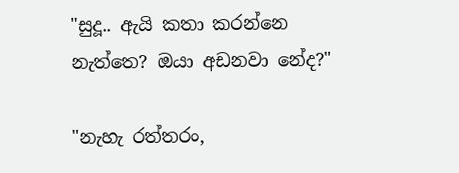"සුදූ.. ඇයි කතා කරන්නෙ නැත්තෙ? ඔයා අඩනවා නේද?"

"නැහැ රත්තරං,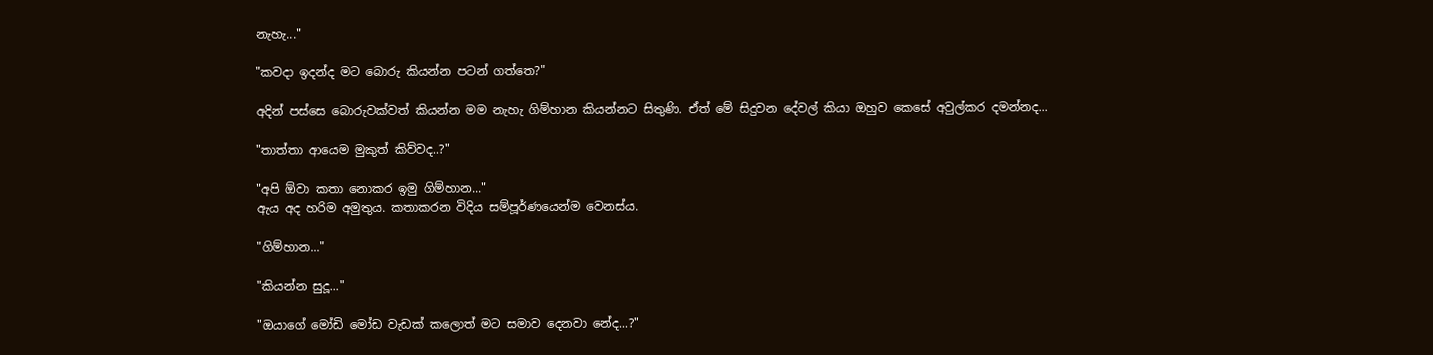නැහැ..."

"කවදා ඉදන්ද මට බොරු කියන්න පටන් ගත්තෙ?"

අදින් පස්සෙ බොරුවක්වත් කියන්න මම නැහැ ගිම්හාන කියන්නට සිතුණි. ඒත් මේ සිදුවන දේවල් කියා ඔහුව කෙසේ අවුල්කර දමන්නද...

"තාත්තා ආයෙම මුකුත් කිව්වද..?"

"අපි ඕවා කතා නොකර ඉමු ගිම්හාන..."
ඇය අද හරිම අමුතුය. කතාකරන විදිය සම්පූර්ණයෙන්ම වෙනස්ය.

"ගිම්හාන..."

"කියන්න සුදූ..."

"ඔයාගේ මෝඩි මෝඩ වැඩක් කලොත් මට සමාව දෙනවා නේද...?"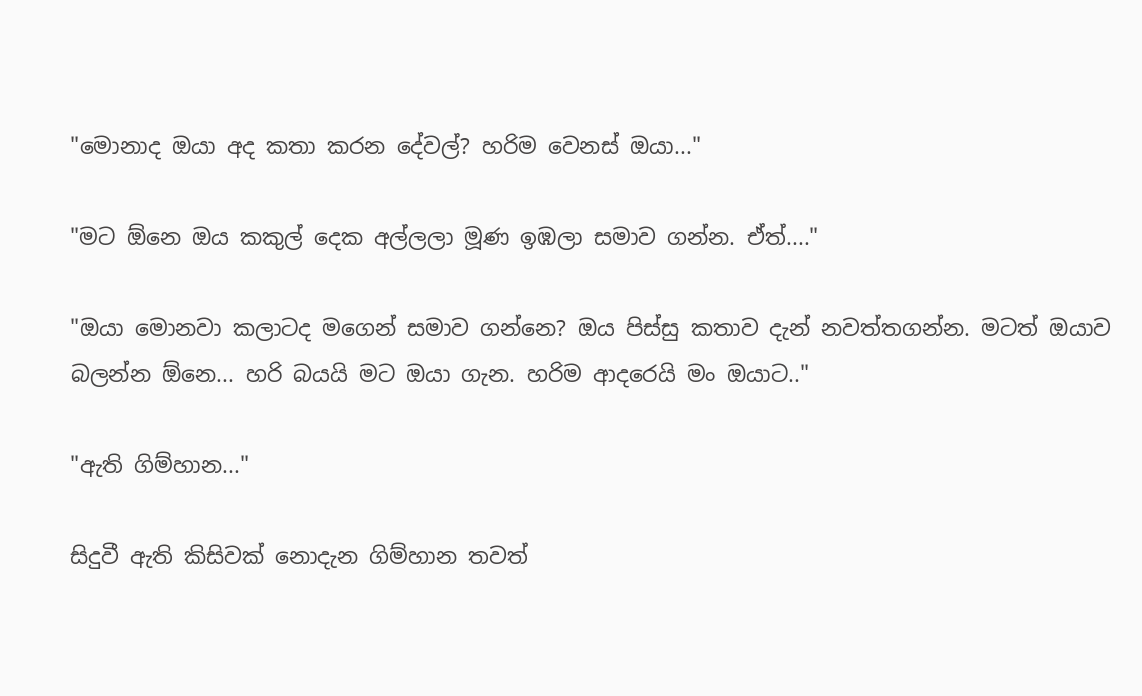"මොනාද ඔයා අද කතා කරන දේවල්? හරිම වෙනස් ඔයා..."

"මට ඕනෙ ඔය කකුල් දෙක අල්ලලා මූණ ඉඹලා සමාව ගන්න. ඒත්...."

"ඔයා මොනවා කලාටද මගෙන් සමාව ගන්නෙ? ඔය පිස්සු කතාව දැන් නවත්තගන්න. මටත් ඔයාව බලන්න ඕනෙ... හරි බයයි මට ඔයා ගැන. හරිම ආදරෙයි මං ඔයාට.."

"ඇති ගිම්හාන..."

සිදුවී ඇති කිසිවක් නොදැන ගිම්හාන තවත්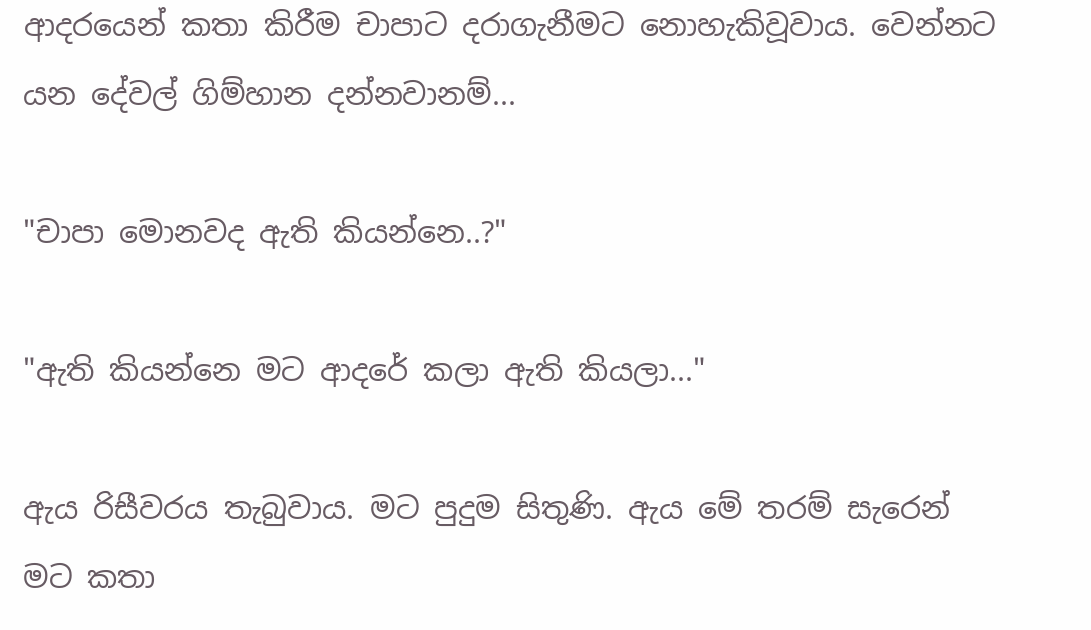ආදරයෙන් කතා කිරීම චාපාට දරාගැනීමට නොහැකිවූවාය. වෙන්නට යන දේවල් ගිම්හාන දන්නවානම්...

"චාපා මොනවද ඇති කියන්නෙ..?"

"ඇති කියන්නෙ මට ආදරේ කලා ඇති කියලා..."

ඇය රිසීවරය තැබුවාය. මට පුදුම සිතුණි. ඇය මේ තරම් සැරෙන් මට කතා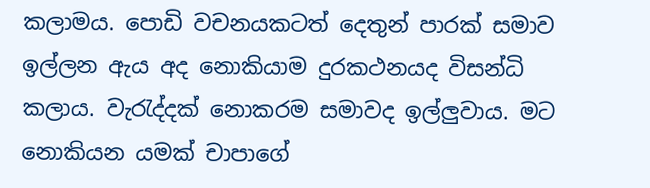කලාමය. පොඩි වචනයකටත් දෙතුන් පාරක් සමාව ඉල්ලන ඇය අද නොකියාම දුරකථනයද විසන්ධි කලාය. වැරැද්දක් නොකරම සමාවද ඉල්ලුවාය. මට නොකියන යමක් චාපාගේ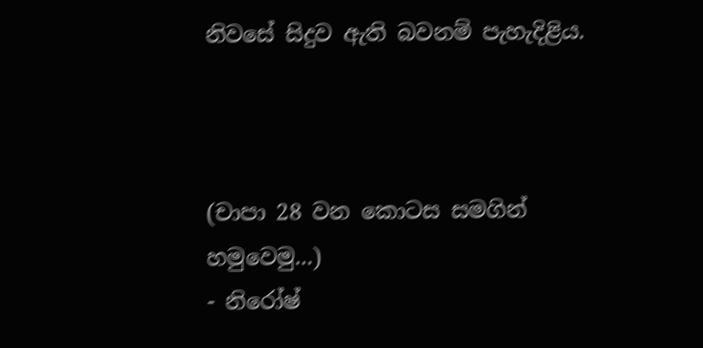නිවසේ සිදුව ඇති බවනම් පැහැදිළිය.



(චාපා 28 වන කොටස සමගින් හමුවෙමු...)
- නිරෝෂ්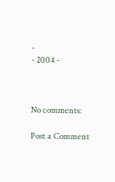-
- 2004 -



No comments:

Post a Comment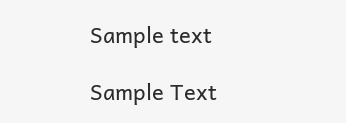Sample text

Sample Text